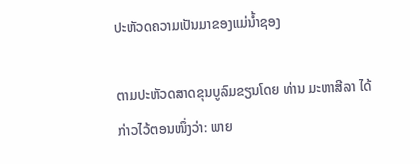ປະຫັວດຄວາມເປັນມາຂອງແມ່ນໍ້າຊອງ

ຕາມປະຫັວດສາດຂຸນບູລົມຂຽນໂດຍ ທ່ານ ມະຫາສີລາ ໄດ້ກ່າວໄວ້ຕອນໜຶ່ງວ່າ: ພາຍ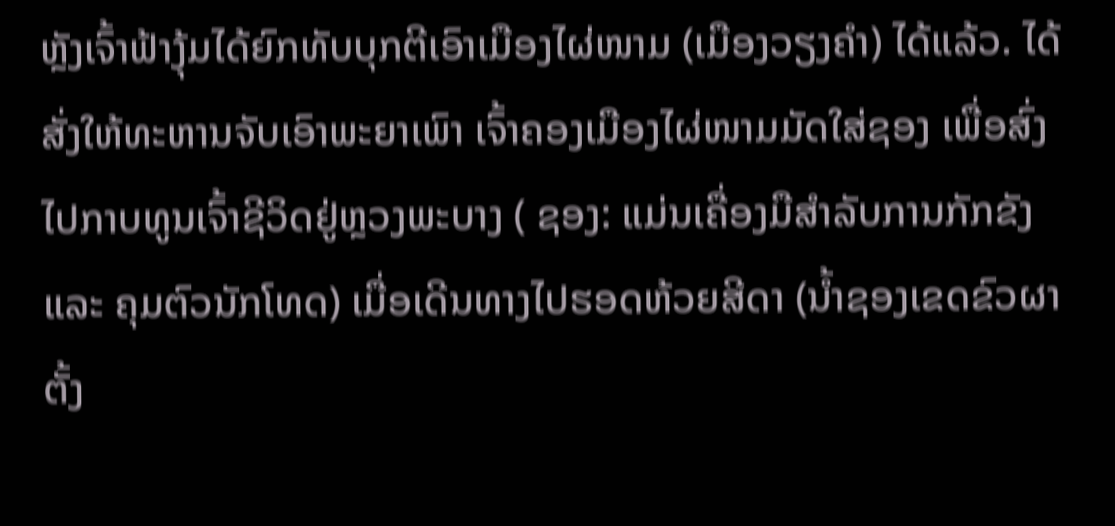ຫຼັງເຈົ້າຟ້າງຸ້ມໄດ້ຍົກທັບບຸກຕີເອົາເມືອງໄຜ່ໜາມ (ເມືອງວຽງຄໍາ) ໄດ້ແລ້ວ. ໄດ້ສັ່ງໃຫ້ທະຫານຈັບເອົາພະຍາເພົາ ເຈົ້າຄອງເມືອງໄຜ່ໜາມມັດໃສ່ຊອງ ເພື່ອສົ່ງໄປກາບທູນເຈົ້າຊີວິດຢູ່ຫຼວງພະບາງ ( ຊອງ: ແມ່ນເຄື່ອງມືສໍາລັບການກັກຂັງ ແລະ ຄຸມຕົວນັກໂທດ) ເມື່ອເດີນທາງໄປຮອດຫ້ວຍສີດາ (ນໍ້າຊອງເຂດຂົວຜາຕັ້ງ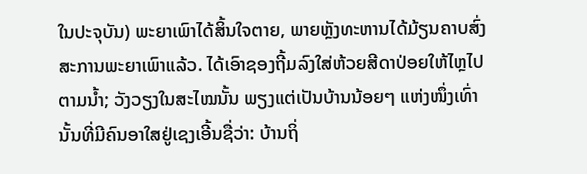ໃນປະຈຸບັນ) ພະຍາເພົາໄດ້ສິ້ນໃຈຕາຍ, ພາຍຫຼັງທະຫານໄດ້ມ້ຽນຄາບສົ່ງສະການພະຍາເພົາແລ້ວ. ໄດ້ເອົາຊອງຖີ້ມລົງໃສ່ຫ້ວຍສີດາປ່ອຍໃຫ້ໄຫຼໄປຕາມນໍ້າ; ວັງວຽງໃນສະໄໝນັ້ນ ພຽງແຕ່ເປັນບ້ານນ້ອຍໆ ແຫ່ງໜຶ່ງເທົ່ານັ້ນທີ່ມີຄົນອາໃສຢູ່ເຊງເອີ້ນຊື່ວ່າ: ບ້ານຖິ່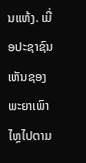ນແຫ້ງ. ເມື່ອປະຊາຊົນເຫັນຊອງພະຍາເພົາໄຫຼໄປຕາມ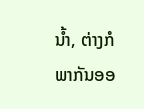ນໍ້າ, ຕ່າງກໍພາກັນອອ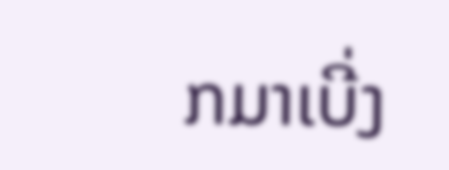ກມາເບີ່ງ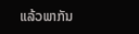ແລ້ວພາກັນ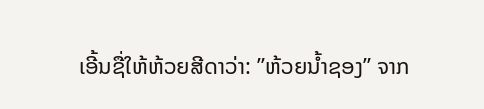ເອີ້ນຊື່ໃຫ້ຫ້ວຍສີດາວ່າ: ”ຫ້ວຍນໍ້າຊອງ” ຈາກ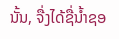ນັ້ນ, ຈື່ງໄດ້ຊື່ນໍ້າຊອ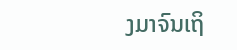ງມາຈົນເຖິ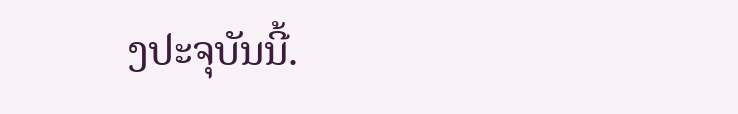ງປະຈຸບັນນີ້.